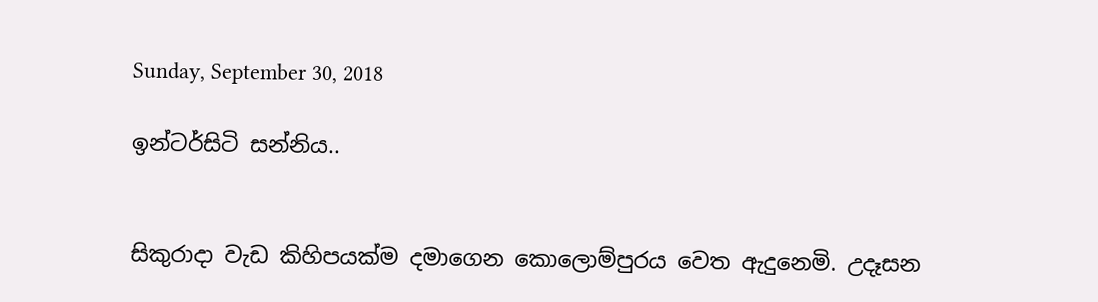Sunday, September 30, 2018

ඉන්ටර්සිටි සන්නිය..


සිකුරාදා වැඩ කිහිපයක්ම දමාගෙන කොලොම්පුරය වෙත ඇදුනෙමි. උදෑසන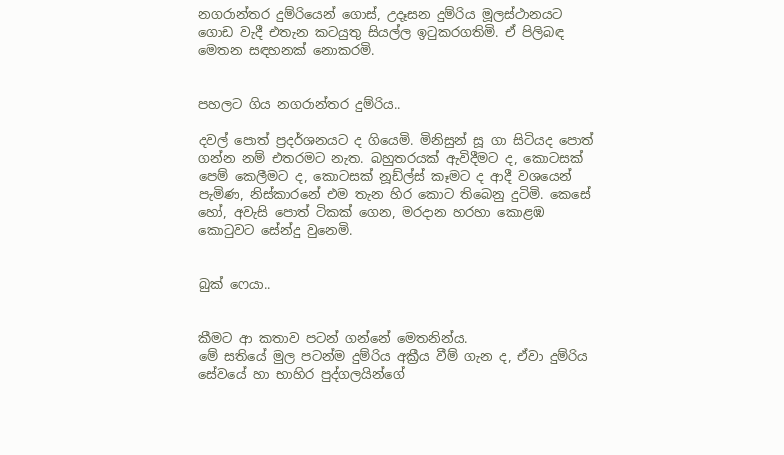නගරාන්තර දුම්රියෙන් ගොස්, උදෑසන දුම්රිය මූලස්ථානයට ගොඩ වැදී එතැන කටයුතු සියල්ල ඉටුකරගතිමි. ඒ පිලිබඳ මෙතන සඳහනක් නොකරමි.


පහලට ගිය නගරාන්තර දුම්රිය..

දවල් පොත් ප්‍රදර්ශනයට ද ගියෙමි. මිනිසුන් සූ ගා සිටියද පොත් ගන්න නම් එතරමට නැත. බහුතරයක් ඇවිදීමට ද, කොටසක් පෙම් කෙලීමට ද, කොටසක් නූඩ්ල්ස් කෑමට ද ආදී වශයෙන් පැමිණ, නිස්කාරනේ එම තැන හිර කොට තිබෙනු දුටිමි. කෙසේ හෝ, අවැසි පොත් ටිකක් ගෙන, මරදාන හරහා කොළඹ කොටුවට සේන්දු වුනෙමි.


බුක් ෆෙයා..


කීමට ආ කතාව පටන් ගන්නේ මෙතනින්ය.
මේ සතියේ මුල පටන්ම දුම්රිය අක්‍රීය වීම් ගැන ද, ඒවා දුම්රිය සේවයේ හා භාහිර පුද්ගලයින්ගේ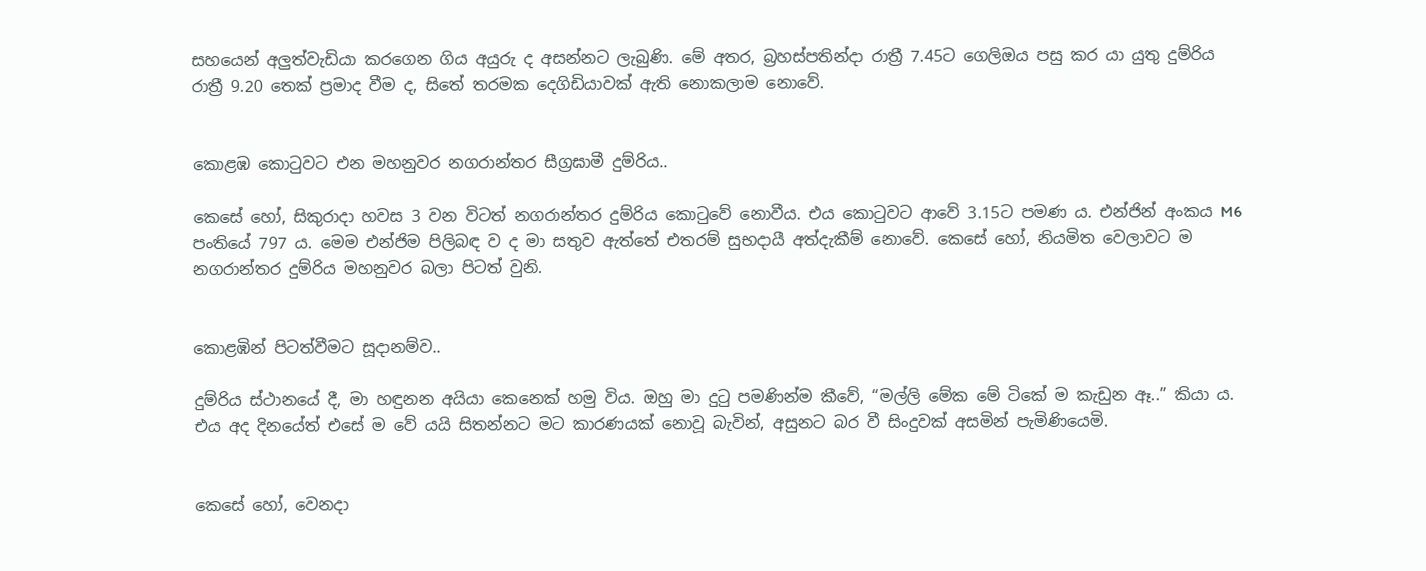සහයෙන් අලුත්වැඩියා කරගෙන ගිය අයුරු ද අසන්නට ලැබුණි. මේ අතර, බ්‍රහස්පතින්දා රාත්‍රී 7.45ට ගෙලිඔය පසු කර යා යුතු දුම්රිය රාත්‍රී 9.20 තෙක් ප්‍රමාද වීම ද, සිතේ තරමක දෙගිඩියාවක් ඇති නොකලාම නොවේ.


කොළඹ කොටුවට එන මහනුවර නගරාන්තර සීග්‍රඝාමී දුම්රිය..

කෙසේ හෝ, සිකුරාදා හවස 3 වන විටත් නගරාන්තර දුම්රිය කොටුවේ නොවීය. එය කොටුවට ආවේ 3.15ට පමණ ය. එන්ජින් අංකය M6 පංතියේ 797 ය. මෙම එන්ජිම පිලිබඳ ව ද මා සතුව ඇත්තේ එතරම් සුභදායී අත්දැකීම් නොවේ. කෙසේ හෝ, නියමිත වෙලාවට ම නගරාන්තර දුම්රිය මහනුවර බලා පිටත් වුනි.


කොළඹින් පිටත්වීමට සූදානම්ව..

දුම්රිය ස්ථානයේ දී, මා හඳුනන අයියා කෙනෙක් හමු විය. ඔහු මා දුටු පමණින්ම කීවේ, “මල්ලි මේක මේ ටිකේ ම කැඩුන ඈ..” කියා ය. එය අද දිනයේත් එසේ ම වේ යයි සිතන්නට මට කාරණයක් නොවූ බැවින්, අසුනට බර වී සිංදුවක් අසමින් පැමිණියෙමි.


කෙසේ හෝ, වෙනදා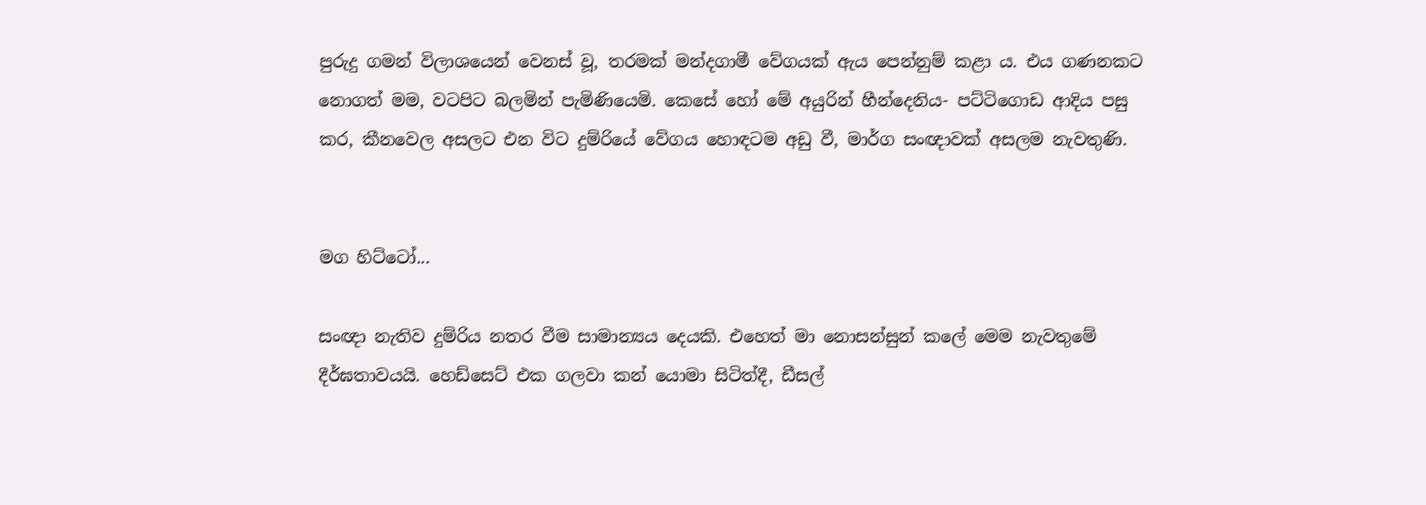පුරුදු ගමන් විලාශයෙන් වෙනස් වූ, තරමක් මන්දගාමී වේගයක් ඇය පෙන්නුම් කළා ය. එය ගණනකට නොගත් මම, වටපිට බලමින් පැමිණියෙමි. කෙසේ හෝ මේ අයුරින් හීන්දෙනිය- පට්ටිගොඩ ආදිය පසු කර, කීනවෙල අසලට එන විට දුම්රියේ වේගය හොඳටම අඩු වී, මාර්ග සංඥාවක් අසලම නැවතුණි.


මග හිට්ටෝ...

සංඥා නැතිව දුම්රිය නතර වීම සාමාන්‍යය දෙයකි. එහෙත් මා නොසන්සුන් කලේ මෙම නැවතුමේ දීර්ඝතාවයයි. හෙඩ්සෙට් එක ගලවා කන් යොමා සිටිත්දී, ඩීසල්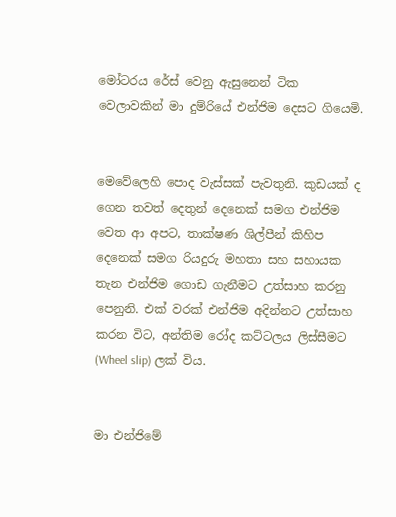මෝටරය රේස් වෙනු ඇසුනෙන් ටික වෙලාවකින් මා දුම්රියේ එන්ජිම දෙසට ගියෙමි.


මෙවේලෙහි පොද වැස්සක් පැවතුනි. කුඩයක් ද ගෙන තවත් දෙතුන් දෙනෙක් සමග එන්ජිම වෙත ආ අපට, තාක්ෂණ ශිල්පීන් කිහිප දෙනෙක් සමග රියදුරු මහතා සහ සහායක තැන එන්ජිම ගොඩ ගැනීමට උත්සාහ කරනු පෙනුනි. එක් වරක් එන්ජිම අදින්නට උත්සාහ කරන විට, අන්තිම රෝද කට්ටලය ලිස්සීමට (Wheel slip) ලක් විය.


මා එන්ජිමේ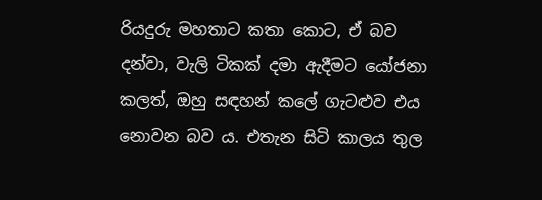රියදුරු මහතාට කතා කොට, ඒ බව දන්වා, වැලි ටිකක් දමා ඇදීමට යෝජනා කලත්, ඔහු සඳහන් කලේ ගැටළුව එය නොවන බව ය. එතැන සිටි කාලය තුල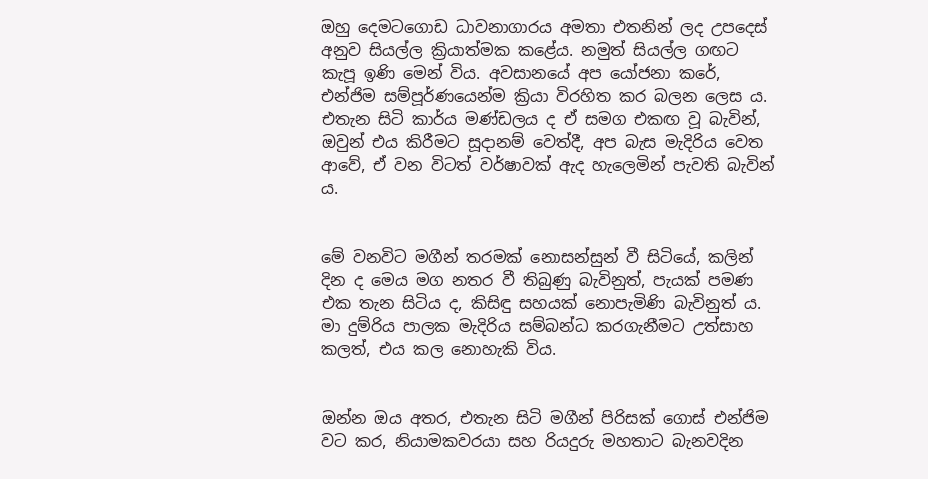ඔහු දෙමටගොඩ ධාවනාගාරය අමතා එතනින් ලද උපදෙස් අනුව සියල්ල ක්‍රියාත්මක කළේය. නමුත් සියල්ල ගඟට කැපූ ඉණි මෙන් විය. අවසානයේ අප යෝජනා කරේ, එන්ජිම සම්පූර්ණයෙන්ම ක්‍රියා විරහිත කර බලන ලෙස ය. එතැන සිටි කාර්ය මණ්ඩලය ද ඒ සමග එකඟ වූ බැවින්, ඔවුන් එය කිරීමට සූදානම් වෙත්දී, අප බැස මැදිරිය වෙත ආවේ, ඒ වන විටත් වර්ෂාවක් ඇද හැලෙමින් පැවති බැවින් ය.


මේ වනවිට මගීන් තරමක් නොසන්සුන් වී සිටියේ, කලින් දින ද මෙය මග නතර වී තිබුණු බැවිනුත්, පැයක් පමණ එක තැන සිටිය ද, කිසිඳු සහයක් නොපැමිණි බැවිනුත් ය. මා දුම්රිය පාලක මැදිරිය සම්බන්ධ කරගැනීමට උත්සාහ කලත්, එය කල නොහැකි විය.


ඔන්න ඔය අතර, එතැන සිටි මගීන් පිරිසක් ගොස් එන්ජිම වට කර, නියාමකවරයා සහ රියදුරු මහතාට බැනවදින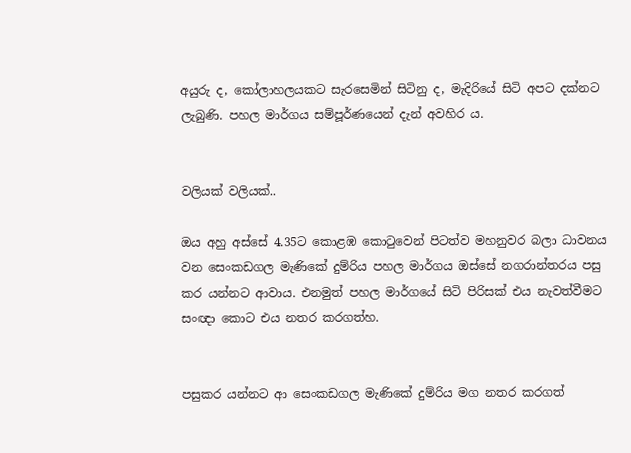අයුරු ද, කෝලාහලයකට සැරසෙමින් සිටිනු ද, මැදිරියේ සිටි අපට දක්නට ලැබුණි. පහල මාර්ගය සම්පූර්ණයෙන් දැන් අවහිර ය.


වලියක් වලියක්..

ඔය අහු අස්සේ 4.35ට කොළඹ කොටුවෙන් පිටත්ව මහනුවර බලා ධාවනය වන සෙංකඩගල මැණිකේ දුම්රිය පහල මාර්ගය ඔස්සේ නගරාන්තරය පසු කර යන්නට ආවාය. එනමුත් පහල මාර්ගයේ සිටි පිරිසක් එය නැවත්වීමට සංඥා කොට එය නතර කරගත්හ.


පසුකර යන්නට ආ සෙංකඩගල මැණිකේ දුම්රිය මග නතර කරගත්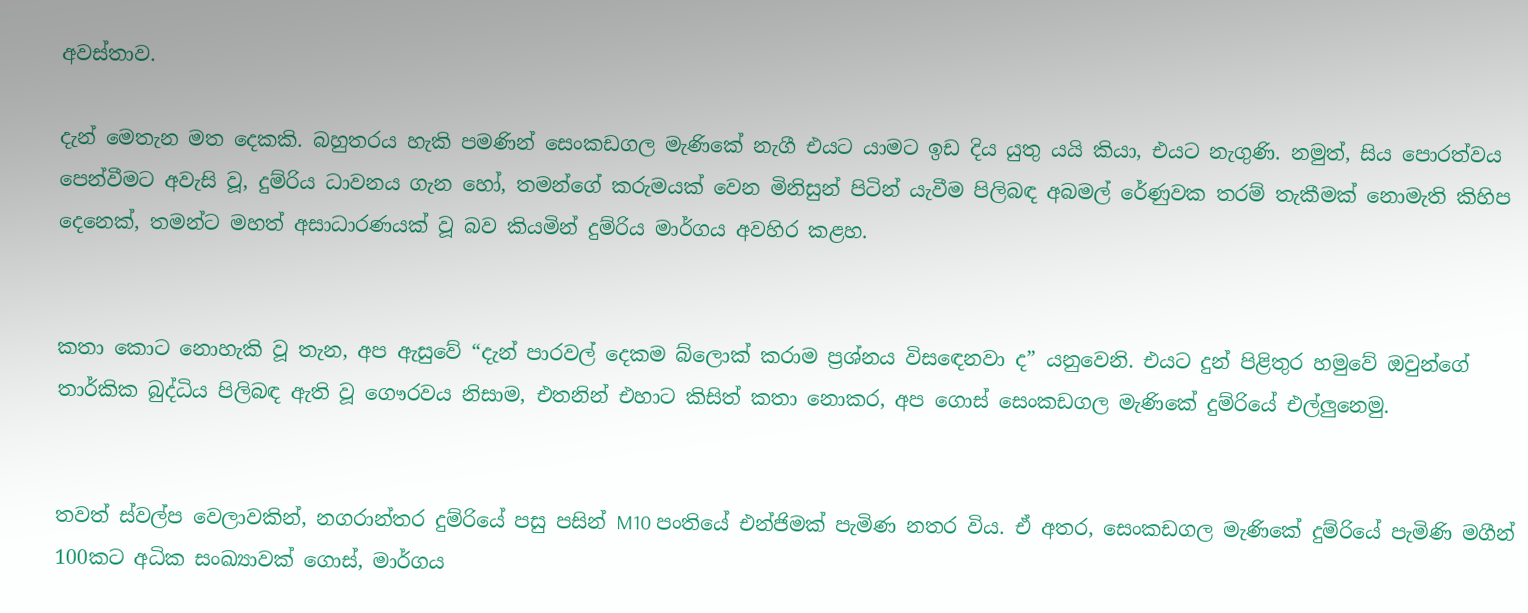අවස්තාව.

දැන් මෙතැන මත දෙකකි. බහුතරය හැකි පමණින් සෙංකඩගල මැණිකේ නැගී එයට යාමට ඉඩ දිය යුතු යයි කියා, එයට නැගුණි. නමුත්, සිය පොරත්වය පෙන්වීමට අවැසි වූ, දුම්රිය ධාවනය ගැන හෝ, තමන්ගේ කරුමයක් වෙන මිනිසුන් පිටින් යැවීම පිලිබඳ අබමල් රේණුවක තරම් තැකීමක් නොමැති කිහිප දෙනෙක්, තමන්ට මහත් අසාධාරණයක් වූ බව කියමින් දුම්රිය මාර්ගය අවහිර කළහ.


කතා කොට නොහැකි වූ තැන, අප ඇසුවේ “දැන් පාරවල් දෙකම බ්ලොක් කරාම ප්‍රශ්නය විසඳෙනවා ද” යනුවෙනි. එයට දුන් පිළිතුර හමුවේ ඔවුන්ගේ තාර්කික බුද්ධිය පිලිබඳ ඇති වූ ගෞරවය නිසාම, එතනින් එහාට කිසිත් කතා නොකර, අප ගොස් සෙංකඩගල මැණිකේ දුම්රියේ එල්ලුනෙමු.


තවත් ස්වල්ප වෙලාවකින්, නගරාන්තර දුම්රියේ පසු පසින් M10 පංතියේ එන්ජිමක් පැමිණ නතර විය. ඒ අතර, සෙංකඩගල මැණිකේ දුම්රියේ පැමිණි මගීන් 100කට අධික සංඛ්‍යාවක් ගොස්, මාර්ගය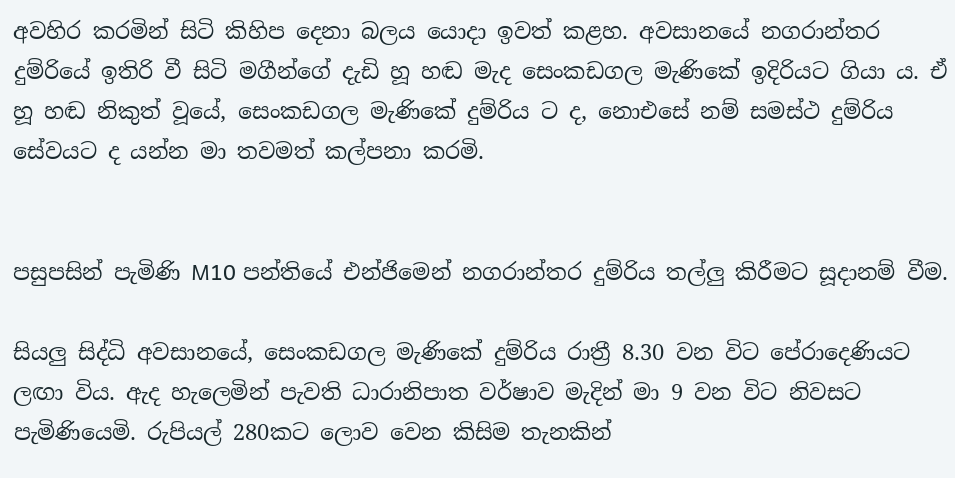අවහිර කරමින් සිටි කිහිප දෙනා බලය යොදා ඉවත් කළහ. අවසානයේ නගරාන්තර දුම්රියේ ඉතිරි වී සිටි මගීන්ගේ දැඩි හූ හඬ මැද සෙංකඩගල මැණිකේ ඉදිරියට ගියා ය. ඒ හූ හඬ නිකුත් වූයේ, සෙංකඩගල මැණිකේ දුම්රිය ට ද, නොඑසේ නම් සමස්ථ දුම්රිය සේවයට ද යන්න මා තවමත් කල්පනා කරමි.


පසුපසින් පැමිණි M10 පන්තියේ එන්ජිමෙන් නගරාන්තර දුම්රිය තල්ලු කිරීමට සූදානම් වීම.

සියලු සිද්ධි අවසානයේ, සෙංකඩගල මැණිකේ දුම්රිය රාත්‍රී 8.30 වන විට පේරාදෙණියට ලඟා විය. ඇද හැලෙමින් පැවති ධාරානිපාත වර්ෂාව මැදින් මා 9 වන විට නිවසට පැමිණියෙමි. රුපියල් 280කට ලොව වෙන කිසිම තැනකින්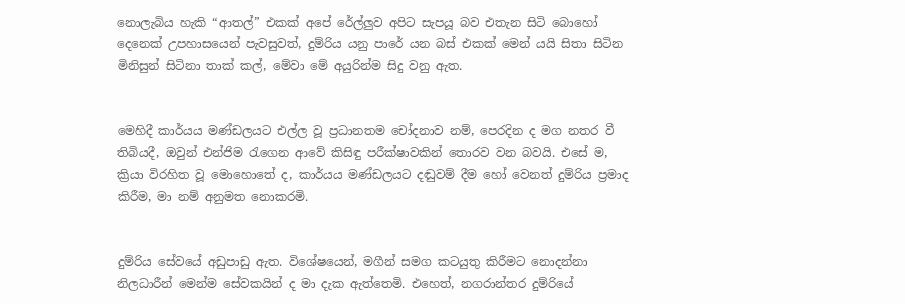නොලැබිය හැකි “ආතල්” එකක් අපේ රේල්ලුව අපිට සැපයූ බව එතැන සිටි බොහෝ දෙනෙක් උපහාසයෙන් පැවසුවත්, දුම්රිය යනු පාරේ යන බස් එකක් මෙන් යයි සිතා සිටින මිනිසුන් සිටිනා තාක් කල්, මේවා මේ අයුරින්ම සිදු වනු ඇත.


මෙහිදී කාර්යය මණ්ඩලයට එල්ල වූ ප්‍රධානතම චෝදනාව නම්, පෙරදින ද මග නතර වී තිබියදී, ඔවුන් එන්ජිම රැගෙන ආවේ කිසිඳු පරීක්ෂාවකින් තොරව වන බවයි. එසේ ම, ක්‍රියා විරහිත වූ මොහොතේ ද, කාර්යය මණ්ඩලයට දඬුවම් දීම හෝ වෙනත් දුම්රිය ප්‍රමාද කිරීම, මා නම් අනුමත නොකරමි.


දුම්රිය සේවයේ අඩුපාඩු ඇත. විශේෂයෙන්, මගීන් සමග කටයුතු කිරීමට නොදන්නා නිලධාරීන් මෙන්ම සේවකයින් ද මා දැක ඇත්තෙමි. එහෙත්, නගරාන්තර දුම්රියේ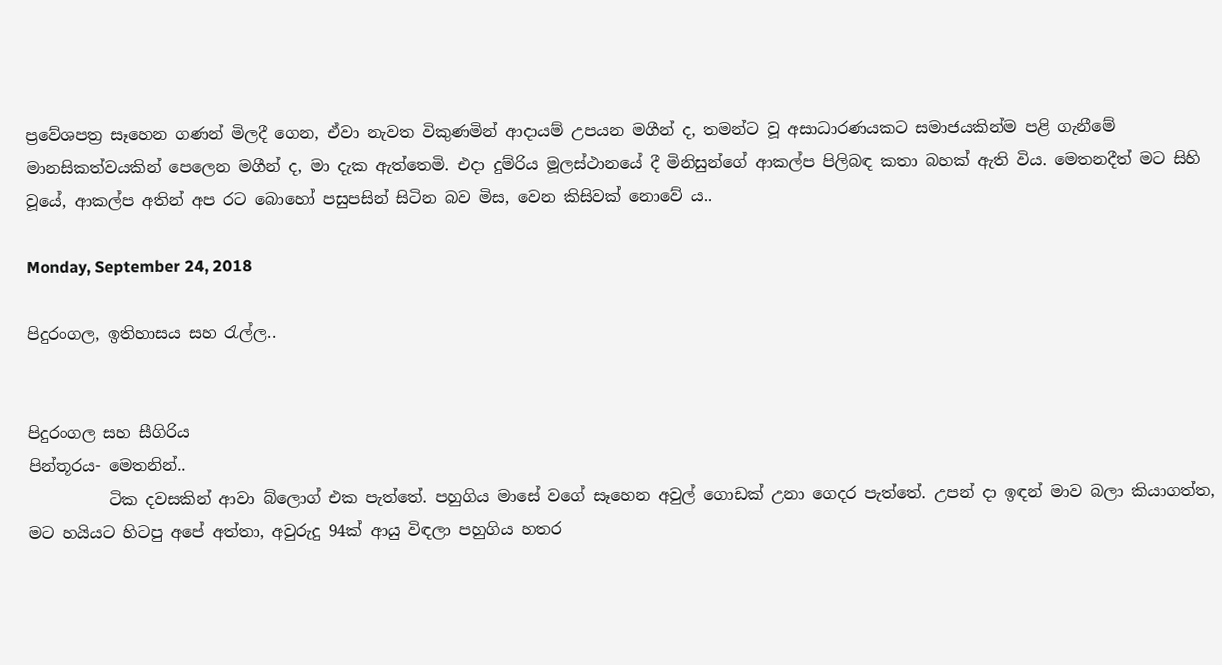ප්‍රවේශපත්‍ර සෑහෙන ගණන් මිලදී ගෙන, ඒවා නැවත විකුණමින් ආදායම් උපයන මගීන් ද, තමන්ට වූ අසාධාරණයකට සමාජයකින්ම පළි ගැනීමේ මානසිකත්වයකින් පෙලෙන මගීන් ද, මා දැක ඇත්තෙමි. එදා දුම්රිය මූලස්ථානයේ දී මිනිසුන්ගේ ආකල්ප පිලිබඳ කතා බහක් ඇති විය. මෙතනදීත් මට සිහි වූයේ, ආකල්ප අතින් අප රට බොහෝ පසුපසින් සිටින බව මිස, වෙන කිසිවක් නොවේ ය..

Monday, September 24, 2018

පිදුරංගල, ඉතිහාසය සහ රැල්ල..


පිදුරංගල සහ සීගිරිය
පින්තූරය- මෙතනින්..
          ටික දවසකින් ආවා බ්ලොග් එක පැත්තේ. පහුගිය මාසේ වගේ සෑහෙන අවුල් ගොඩක් උනා ගෙදර පැත්තේ. උපන් දා ඉඳන් මාව බලා කියාගත්ත, මට හයියට හිටපු අපේ අත්තා, අවුරුදු 94ක් ආයු විඳලා පහුගිය හතර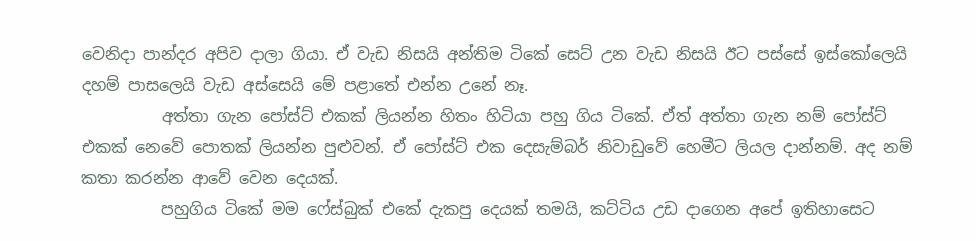වෙනිදා පාන්දර අපිව දාලා ගියා. ඒ වැඩ නිසයි අන්තිම ටිකේ සෙට් උන වැඩ නිසයි ඊට පස්සේ ඉස්කෝලෙයි දහම් පාසලෙයි වැඩ අස්සෙයි මේ පළාතේ එන්න උනේ නෑ.
          අත්තා ගැන පෝස්ට් එකක් ලියන්න හිතං හිටියා පහු ගිය ටිකේ. ඒත් අත්තා ගැන නම් පෝස්ට් එකක් නෙවේ පොතක් ලියන්න පුළුවන්. ඒ පෝස්ට් එක දෙසැම්බර් නිවාඩුවේ හෙමීට ලියල දාන්නම්. අද නම් කතා කරන්න ආවේ වෙන දෙයක්.
          පහුගිය ටිකේ මම ෆේස්බුක් එකේ දැකපු දෙයක් තමයි, කට්ටිය උඩ දාගෙන අපේ ඉතිහාසෙට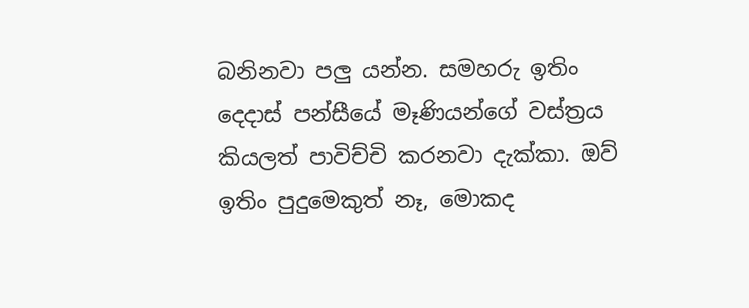බනිනවා පලු යන්න. සමහරු ඉතිං දෙදාස් පන්සීයේ මෑණියන්ගේ වස්ත්‍රය කියලත් පාවිච්චි කරනවා දැක්කා. ඔව් ඉතිං පුදුමෙකුත් නෑ, මොකද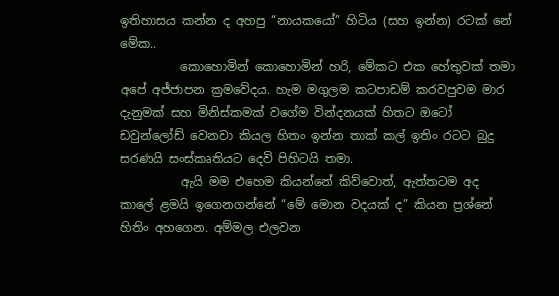ඉතිහාසය කන්න ද අහපු “නායකයෝ” හිටිය (සහ ඉන්න) රටක් නේ මේක..
          කොහොමින් කොහොමින් හරි, මේකට එක හේතුවක් තමා අපේ අජ්ජාපන ක්‍රමවේදය. හැම මගුලම කටපාඩම් කරවපුවම මාර දැනුමක් සහ මිනිස්කමක් වගේම වින්දනයක් හිතට ඔටෝ ඩවුන්ලෝඩ් වෙනවා කියල හිතං ඉන්න තාක් කල් ඉතිං රටට බුදු සරණයි සංස්කෘතියට දෙවි පිහිටයි තමා.
          ඇයි මම එහෙම කියන්නේ කිව්වොත්, ඇත්තටම අද කාලේ ළමයි ඉගෙනගන්නේ “මේ මොන වදයක් ද” කියන ප්‍රශ්නේ හිතිං අහගෙන. අම්මල එලවන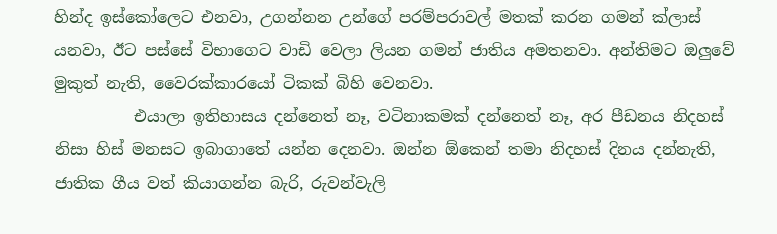හින්ද ඉස්කෝලෙට එනවා, උගන්නන උන්ගේ පරම්පරාවල් මතක් කරන ගමන් ක්ලාස් යනවා, ඊට පස්සේ විභාගෙට වාඩි වෙලා ලියන ගමන් ජාතිය අමතනවා. අන්තිමට ඔලුවේ මුකුත් නැති, වෛරක්කාරයෝ ටිකක් බිහි වෙනවා.
          එයාලා ඉතිහාසය දන්නෙත් නෑ, වටිනාකමක් දන්නෙත් නෑ, අර පීඩනය නිදහස් නිසා හිස් මනසට ඉබාගාතේ යන්න දෙනවා. ඔන්න ඕකෙන් තමා නිදහස් දිනය දන්නැති, ජාතික ගීය වත් කියාගන්න බැරි, රුවන්වැලි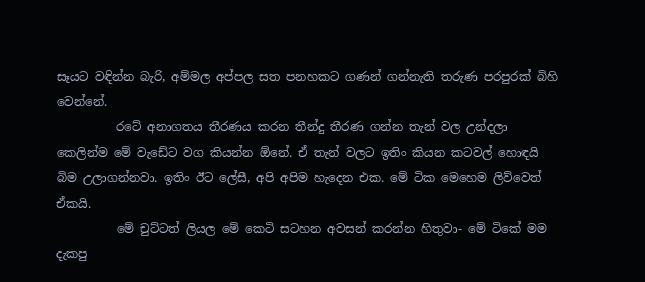සෑයට වඳින්න බැරි, අම්මල අප්පල සත පනහකට ගණන් ගන්නැති තරුණ පරපුරක් බිහි වෙන්නේ.
          රටේ අනාගතය තීරණය කරන තීන්දු තීරණ ගන්න තැන් වල උන්දලා කෙලින්ම මේ වැඩේට වග කියන්න ඕනේ. ඒ තැන් වලට ඉතිං කියන කටවල් හොඳයි බිම උලාගන්නවා. ඉතිං ඊට ලේසී, අපි අපිම හැදෙන එක. මේ ටික මෙහෙම ලිව්වෙත් ඒකයි.
          මේ චුට්ටත් ලියල මේ කෙටි සටහන අවසන් කරන්න හිතුවා- මේ ටිකේ මම දැකපු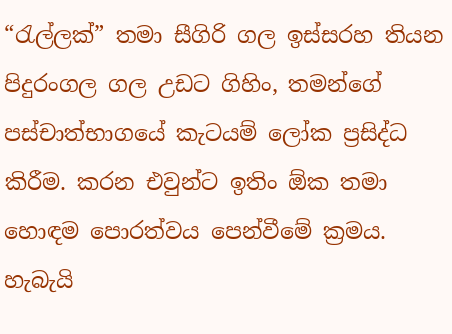“රැල්ලක්” තමා සීගිරි ගල ඉස්සරහ තියන පිදුරංගල ගල උඩට ගිහිං, තමන්ගේ පස්චාත්භාගයේ කැටයම් ලෝක ප්‍රසිද්ධ කිරීම. කරන එවුන්ට ඉතිං ඕක තමා හොඳම පොරත්වය පෙන්වීමේ ක්‍රමය. හැබැයි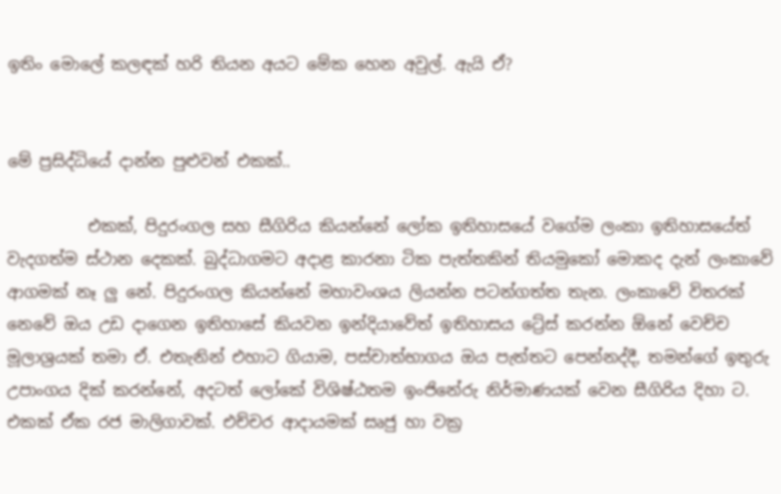ඉතිං මොලේ කලඳක් හරි තියන අයට මේක හෙන අවුල්. ඇයි ඒ?


මේ ප්‍රසිද්ධියේ දාන්න පුළුවන් එකක්..

          එකක්, පිදුරංගල සහ සීගිරිය කියන්නේ ලෝක ඉතිහාසයේ වගේම ලංකා ඉතිහාසයේත් වැදගත්ම ස්ථාන දෙකක්. බුද්ධාගමට අදාළ කාරනා ටික පැත්තකින් තියමුකෝ මොකද දැන් ලංකාවේ ආගමක් නෑ ලු නේ. පිදුරංගල කියන්නේ මහාවංශය ලියන්න පටන්ගත්ත තැන. ලංකාවේ විතරක් නෙවේ ඔය උඩ දාගෙන ඉතිහාසේ කියවන ඉන්දියාවේත් ඉතිහාසය ට්‍රේස් කරන්න ඕනේ වෙච්ච මූලාශ්‍රයක් තමා ඒ. එතැනින් එහාට ගියාම, පස්චාත්භාගය ඔය පැත්තට පෙන්නද්දී, තමන්ගේ ඉතුරු උපාංගය දික් කරන්නේ, අදටත් ලෝකේ විශිෂ්ඨතම ඉංජිනේරු නිර්මාණයක් වෙන සීගිරිය දිහා ට. එකක් ඒක රජ මාලිගාවක්. එච්චර ආදායමක් සෘජු හා වක්‍ර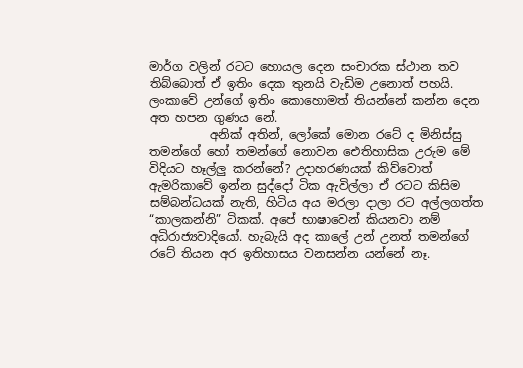මාර්ග වලින් රටට හොයල දෙන සංචාරක ස්ථාන තව තිබ්බොත් ඒ ඉතිං දෙක තුනයි වැඩිම උනොත් පහයි. ලංකාවේ උන්ගේ ඉතිං කොහොමත් තියන්නේ කන්න දෙන අත හපන ගුණය නේ.
          අනික් අතින්, ලෝකේ මොන රටේ ද මිනිස්සු තමන්ගේ හෝ තමන්ගේ නොවන ඓතිහාසික උරුම මේ විදියට හෑල්ලු කරන්නේ? උදාහරණයක් කිව්වොත් ඇමරිකාවේ ඉන්න සුද්දෝ ටික ඇවිල්ලා ඒ රටට කිසිම සම්බන්ධයක් නැති, හිටිය අය මරලා දාලා රට අල්ලගත්ත “කාලකන්නි” ටිකක්. අපේ භාෂාවෙන් කියනවා නම් අධිරාජ්‍යවාදියෝ. හැබැයි අද කාලේ උන් උනත් තමන්ගේ රටේ තියන අර ඉතිහාසය වනසන්න යන්නේ නෑ.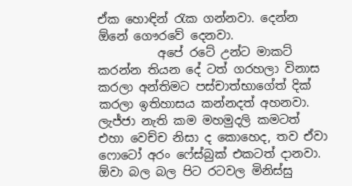ඒක හොඳින් රැක ගන්නවා. දෙන්න ඕනේ ගෞරවේ දෙනවා.
          අපේ රටේ උන්ට මාකට් කරන්න තියන දේ ටත් ගරහලා විනාස කරලා අන්තිමට පස්චාත්භාගේත් දික් කරලා ඉතිහාසය කන්නදත් අහනවා. ලැජ්ජා නැති කම මහමුදලි කමටත් එහා වෙච්ච නිසා ද කොහෙද, තව ඒවා ෆොටෝ අරං ෆේස්බුක් එකටත් දානවා. ඕවා බල බල පිට රටවල මිනිස්සු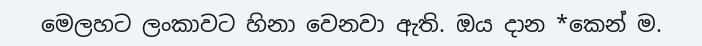මෙලහට ලංකාවට හිනා වෙනවා ඇති. ඔය දාන *කෙන් ම.